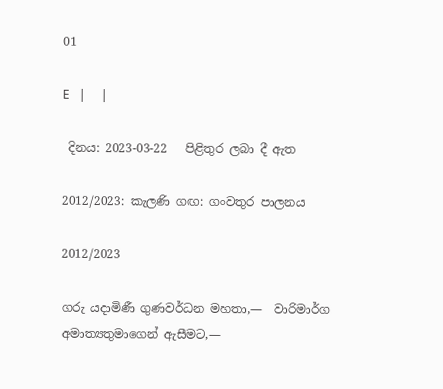01

E   |     |

 දිනය: 2023-03-22   පිළිතුර ලබා දී ඇත

2012/2023: කැලණි ගඟ: ගංවතුර පාලනය

2012/2023

ගරු යදාමිණී ගුණවර්ධන මහතා,—  වාරිමාර්ග අමාත්‍යතුමාගෙන් ඇසීමට,—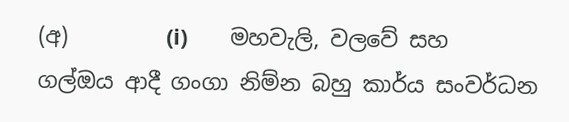(අ)         (i)       මහවැලි, වලවේ සහ ගල්ඔය ආදී ගංගා නිම්න බහු කාර්ය සංවර්ධන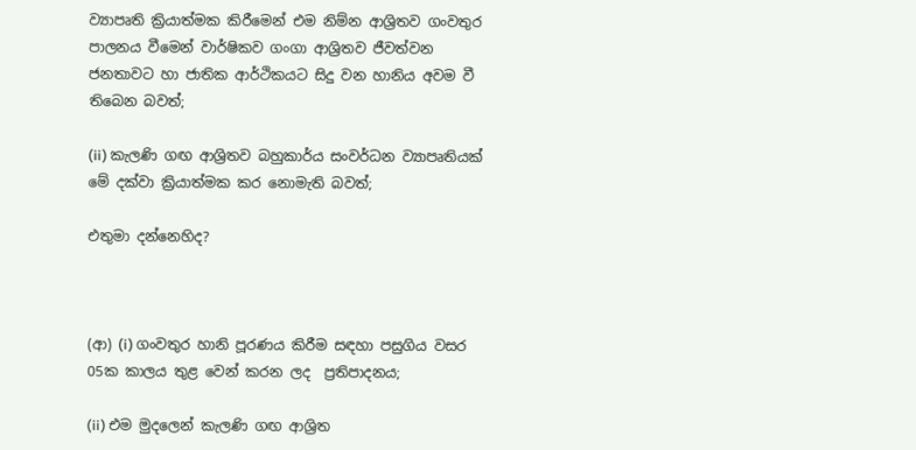ව්‍යාපෘති ක්‍රියාත්මක කිරීමෙන් එම නිම්න ආශ්‍රිතව ගංවතුර පාලනය වීමෙන් වාර්ෂිකව ගංගා ආශ්‍රිතව ජීවත්වන ජනතාවට හා ජාතික ආර්ථිකයට සිදු වන හානිය අවම වී තිබෙන බවත්;

(ii) කැලණි ගඟ ආශ්‍රිතව බහුකාර්ය සංවර්ධන ව්‍යාපෘතියක් මේ දක්වා ක්‍රියාත්මක කර නොමැති බවත්;

එතුමා දන්නෙහිද?



(ආ) (i) ගංවතුර හානි පූරණය කිරීම සඳහා පසුගිය වසර 05ක කාලය තුළ වෙන් කරන ලද  ප්‍රතිපාදනය;

(ii) එම මුදලෙන් කැලණි ‍ගඟ ආශ්‍රිත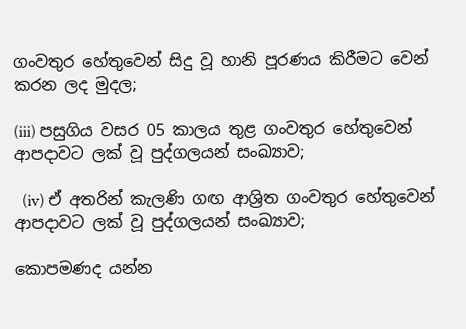ගංවතුර හේතුවෙන් සිදු වූ හානි පූරණය කිරීමට වෙන් කරන ලද මුදල;

(iii) පසුගිය වසර 05 කාලය තුළ ගංවතුර හේතුවෙන් ආපදාවට ලක් වූ පුද්ගලයන් සංඛ්‍යාව;

  (iv) ඒ අතරින් කැලණි ගඟ ආශ්‍රිත ගංවතුර හේතුවෙන් ආපදාවට ලක් වූ පුද්ගලයන් සංඛ්‍යාව;

කොපමණද යන්න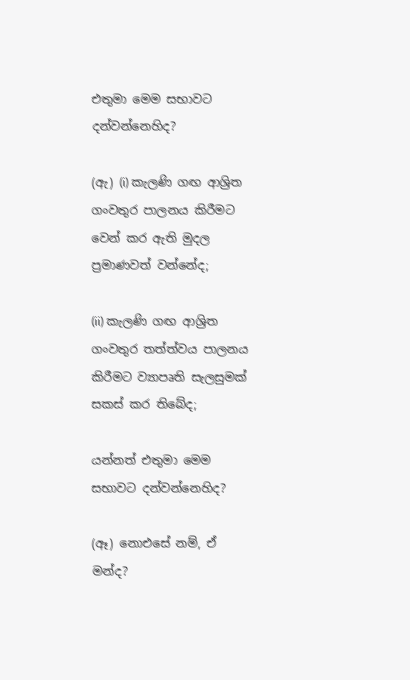එතුමා මෙම සභාවට දන්වන්නෙහිද?

(ඇ) (i) කැලණි ගඟ ආශ්‍රිත ගංවතුර පාලනය කිරීමට වෙන් කර ඇති මුදල ප්‍රමාණවත් වන්නේද;

(ii) කැලණි ගඟ ආශ්‍රිත ගංවතුර තත්ත්වය පාලනය කිරීමට ව්‍යාපෘති සැලසුමක් සකස් කර තිබේද;

යන්නත් එතුමා මෙම සභාවට දන්වන්නෙහිද?

(ඈ) නොඑසේ නම්, ඒ මන්ද?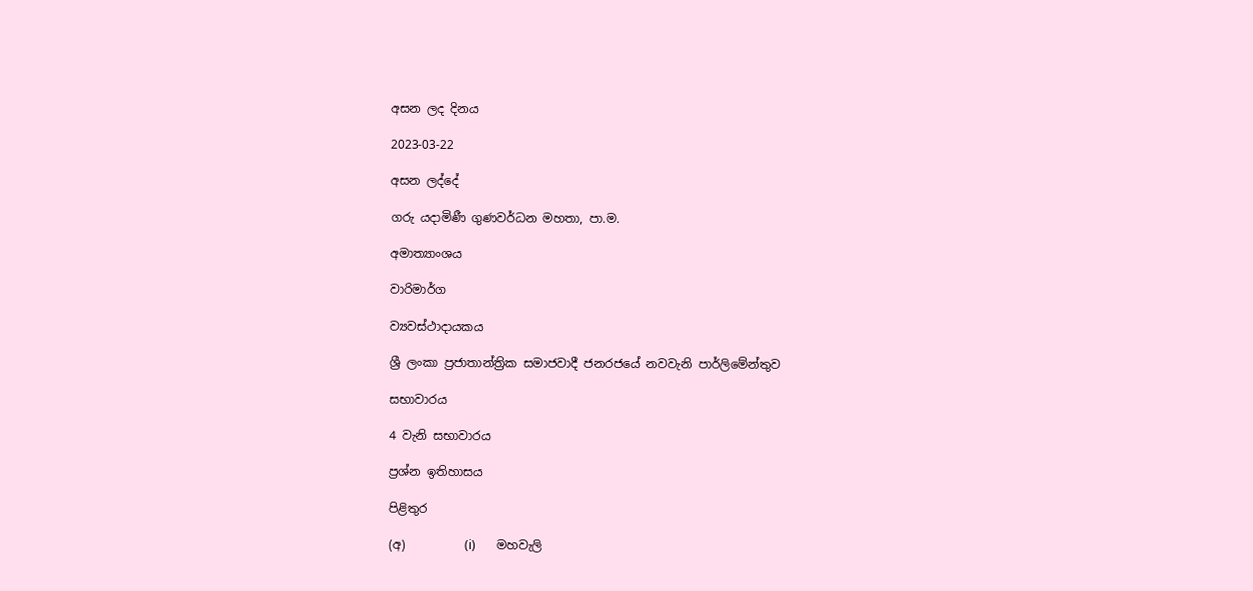අසන ලද දිනය

2023-03-22

අසන ලද්දේ

ගරු යදාමිණී ගුණවර්ධන මහතා, පා.ම.

අමාත්‍යාංශය

වාරිමාර්ග

ව්‍යවස්ථාදායකය

ශ්‍රී ලංකා ප්‍රජාතාන්ත්‍රික සමාජවාදී ජනරජයේ නවවැනි පාර්ලිමේන්තුව

සභාවාරය

4 වැනි සභාවාරය

ප්‍රශ්න ඉතිහාසය

පිළිතුර

(අ)          (i)       මහවැලි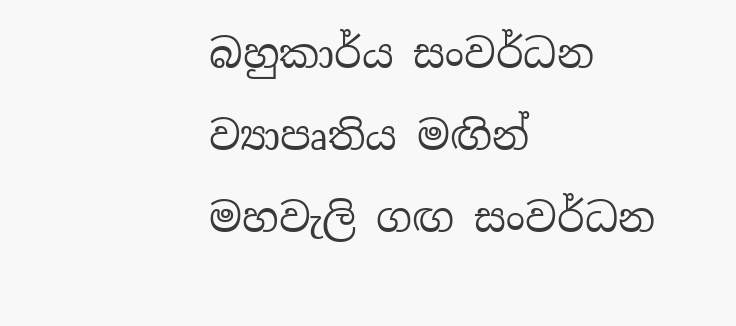බහුකාර්ය සංවර්ධන ව්‍යාපෘතිය මඟින් මහවැලි ගඟ සංවර්ධන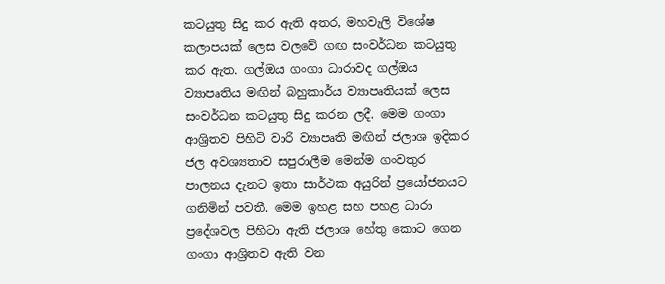කටයුතු සිදු කර ඇති අතර, මහවැලි විශේෂ කලාපයක් ලෙස වලවේ ගඟ සංවර්ධන කටයුතු කර ඇත. ගල්ඔය ගංගා ධාරාවද ගල්ඔය ව්‍යාපෘතිය මඟින් බහුකාර්ය ව්‍යාපෘතියක් ලෙස සංවර්ධන කටයුතු සිදු කරන ලදී. මෙම ගංගා ආශ්‍රිතව පිහිටි වාරි ව්‍යාපෘති මඟින් ජලාශ ඉදිකර ජල අවශ්‍යතාව සපුරාලීම මෙන්ම ගංවතුර පාලනය දැනට ඉතා සාර්ථක අයුරින් ප්‍ර‍යෝජනයට ගනිමින් පවතී. මෙම ඉහළ සහ පහළ ධාරා ප්‍රදේශවල පිහිටා ඇති ජලාශ හේතු කොට ගෙන ගංගා ආශ්‍රිතව ඇති වන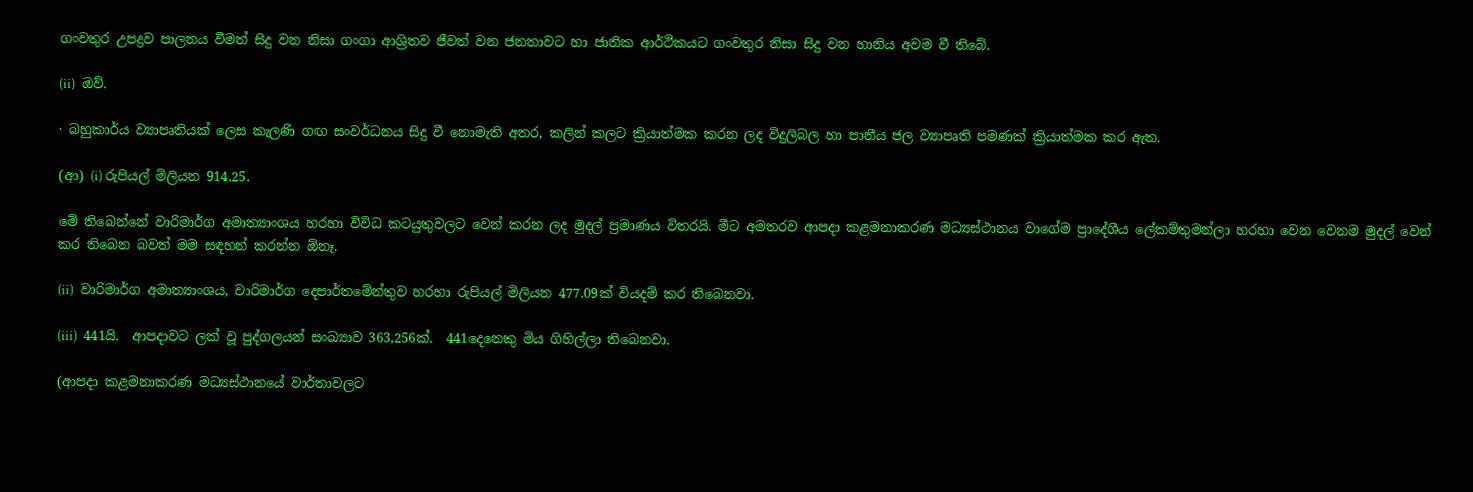ගංවතුර උපද්‍රව පාලනය වීමත් සිදු වන නිසා ගංගා ආශ්‍රිතව ජීවත් වන ජනතාවට හා ජාතික ආර්ථිකයට ගංවතුර නිසා සිදු වන හානිය අවම වී තිබේ.

(ii)  ඔව්.

· බහුකාර්ය ව්‍යාපෘතියක් ලෙස කැලණි ගඟ සංවර්ධනය සිදු වී නොමැති අතර, කලින් කලට ක්‍රියාත්මක කරන ලද විදුලිබල හා පානීය ජල ව්‍යාපෘති පමණක් ක්‍රියාත්මක කර ඇත‍.

(ආ) (i) රුපියල් මිලියන 914.25.

මේ තිබෙන්නේ වාරිමාර්ග අමාත්‍යාංශය හරහා විවිධ කටයුතුවලට වෙන් කරන ලද මුදල් ප්‍රමාණය විතරයි. මීට අමතරව ආපදා කළමනාකරණ මධ්‍යස්ථානය වාගේම ප්‍රාදේශීය ලේකම්තුමන්ලා හරහා වෙන වෙනම මුදල් වෙන් කර තිබෙන බවත් මම සඳහන් කරන්න ඕනෑ.

(ii)  වාරිමාර්ග අමාත්‍යාංශය, වාරිමාර්ග දෙපාර්තමේන්තුව හරහා රුපියල් මිලියන 477.09ක් වියදම් කර තිබෙනවා.

(iii)  441යි.  ආපදාවට ලක් වූ පුද්ගලයන් සංඛ්‍යාව 363,256ක්.  441දෙනෙකු මිය ගිහිල්ලා තිබෙනවා.

(ආපදා කළමනාකරණ මධ්‍යස්ථානයේ වාර්තාවලට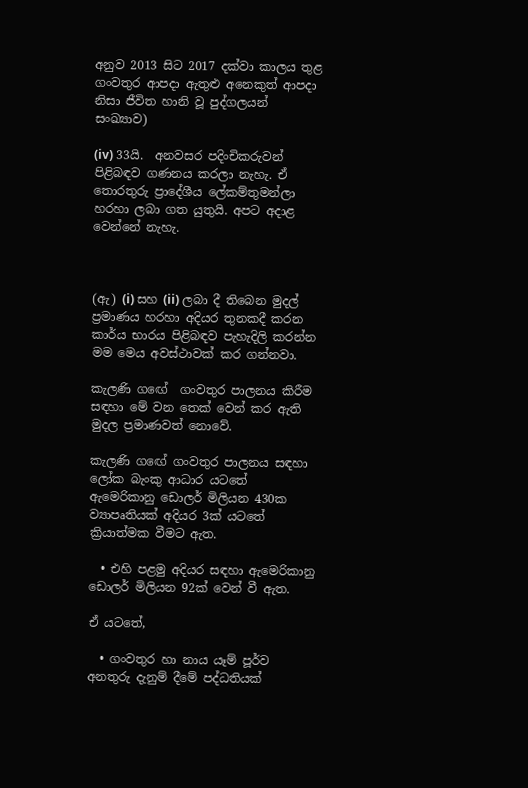අනුව 2013 සිට 2017 දක්වා කාලය තුළ ගංවතුර ආපදා ඇතුළු අනෙකුත් ආපදා නිසා ජීවිත හානි වූ පුද්ගලයන් සංඛ්‍යාව)

(iv) 33යි.  අනවසර පදිංචිකරුවන් පිළිබඳව ගණනය කරලා නැහැ. ඒ තොරතුරු ප්‍රාදේශීය ලේකම්තුමන්ලා හරහා ලබා ගත යුතුයි. අපට අදාළ වෙන්නේ නැහැ.



(ඇ) (i) සහ (ii) ලබා දී තිබෙන මුදල් ප්‍රමාණය හරහා අදියර තුනකදී කරන කාර්ය භාරය පිළිබඳව පැහැදිලි කරන්න මම මෙය අවස්ථාවක් කර ගන්නවා.

කැලණි ග‍ඟේ  ගංවතුර පාලනය කිරීම සඳහා මේ වන තෙක් වෙන් කර ඇති මුදල ප්‍රමාණවත් නොවේ.

කැලණි ග‍ඟේ ගංවතුර පාලනය සඳහා ලෝක බැංකු ආධාර යටතේ ඇමෙරිකානු ඩොලර් මිලියන 430ක ව්‍යාපෘතියක් අදියර 3ක් යටතේ ක්‍රියාත්මක වීමට ඇත.

  • එහි පළමු අදියර සඳහා ඇමෙරිකානු ඩොලර් මිලියන 92ක් වෙන් වී ඇත.

ඒ යටතේ,

  • ගංවතුර හා නාය යෑම් පූර්ව අනතුරු දැනුම් දීමේ පද්ධතියක්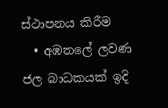ස්ථාපනය කිරීම
  • අඹතලේ ලවණ ජල බාධකයක් ඉදි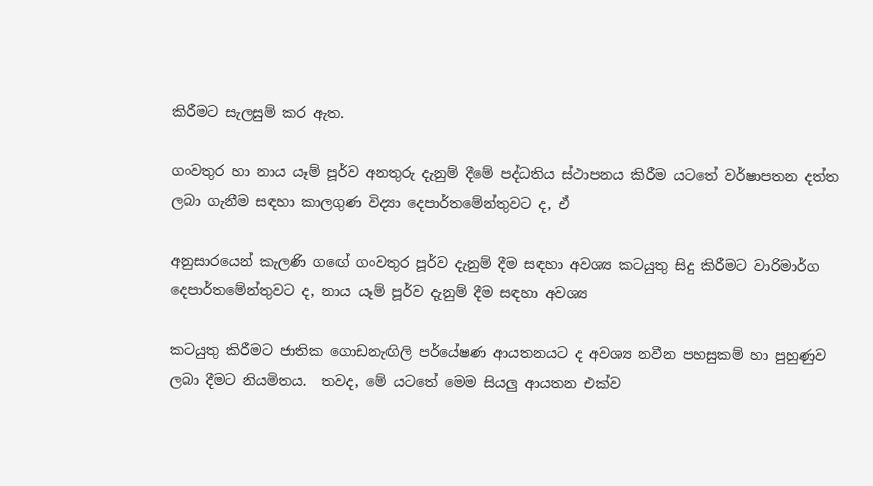කිරීමට සැලසුම් කර ඇත.

ගංවතුර හා නාය යෑම් පූර්ව අනතුරු දැනුම් දීමේ පද්ධතිය ස්ථාපනය කිරීම යටතේ වර්ෂාපතන දත්ත ලබා ගැනීම සඳහා කාලගුණ විද්‍යා දෙපාර්තමේන්තුවට ද, ඒ

අනුසාරයෙන් කැලණි ග‍ඟේ ගංවතුර පූර්ව දැනුම් දීම සඳහා අවශ්‍ය කටයුතු සිදු කිරීමට වාරිමාර්ග දෙපාර්තමේන්තුවට ද, නාය යෑම් පූර්ව දැනුම් දීම සඳහා අවශ්‍ය

කටයුතු කිරීමට ජාතික ගොඩනැඟිලි පර්යේෂණ ආයතනයට ද අවශ්‍ය නවීන පහසුකම් හා පුහුණුව ලබා දීමට නියමිතය.  තවද, මේ යටතේ මෙම සියලු ආයතන එක්ව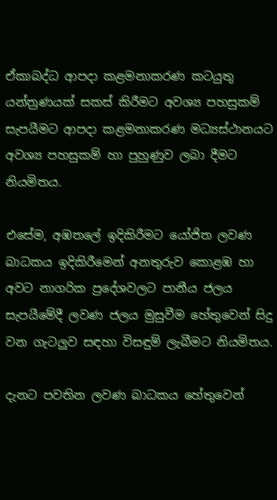ඒකාබද්ධ ආපදා කළමනාකරණ කටයුතු යන්ත්‍රණයක් සකස් කිරීමට අවශ්‍ය පහසුකම් සැපයීමට ආපදා කළමනාකරණ මධ්‍යස්ථානයට අවශ්‍ය පහසුකම් හා පුහුණුව ලබා දීමට  නියමිතය.

එසේම, අඹතලේ ඉදිකිරීමට යෝජිත ලවණ බාධකය ඉදිකිරීමෙන් අනතුරුව කොළඹ හා අවට නාගරික ප්‍රදේශවලට පානීය ජලය සැපයීමේදී ලවණ ජලය මුසුවීම හේතුවෙන් සිදු වන ගැටලුව සඳහා විසඳුම් ලැබීමට නියමිතය.

දැනට පවතින ලවණ බාධකය හේතුවෙන්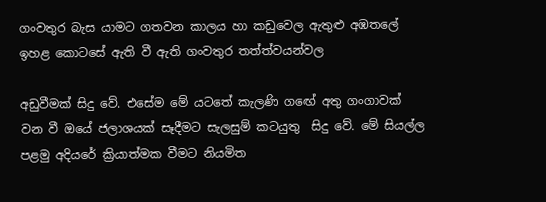ගංවතුර බැස යාමට ගතවන කාලය හා කඩුවෙල ඇතුළු අඹතලේ ඉහළ කොටසේ ඇති වී ඇති ගංවතුර තත්ත්වයන්වල

අඩුවීමක් සිදු වේ. එසේම මේ යටතේ කැලණි ග‍ඟේ අතු ගංගාවක් වන වී ඔයේ ජලාශයක් සෑදීමට සැලසුම් කටයුතු  සිදු වේ. මේ සියල්ල පළමු අදියරේ ක්‍රියාත්මක වීමට නියමිත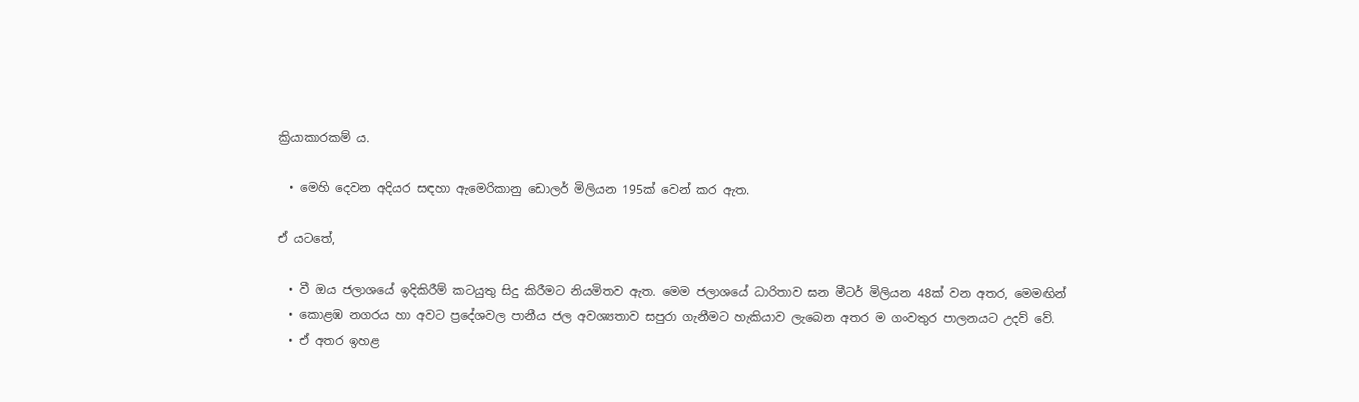ක්‍රියාකාරකම් ය.

  • මෙහි දෙවන අදියර සඳහා ඇමෙරිකානු ඩොලර් මිලියන 195ක් වෙන් කර ඇත.

ඒ යටතේ,

  • වී ඔය ජලාශයේ ඉදිකිරීම් කටයුතු සිදු කිරීමට නියමිතව ඇත. මෙම ජලාශයේ ධාරිතාව ඝන මීටර් මිලියන 48ක් වන අතර, මෙමඟින්
  • කොළඹ නගරය හා අවට ප්‍රදේශවල පානීය ජල අවශ්‍යතාව සපුරා ගැනීමට හැකියාව ලැබෙන අතර ම ගංවතුර පාලනයට උදව් වේ.
  • ඒ අතර ඉහළ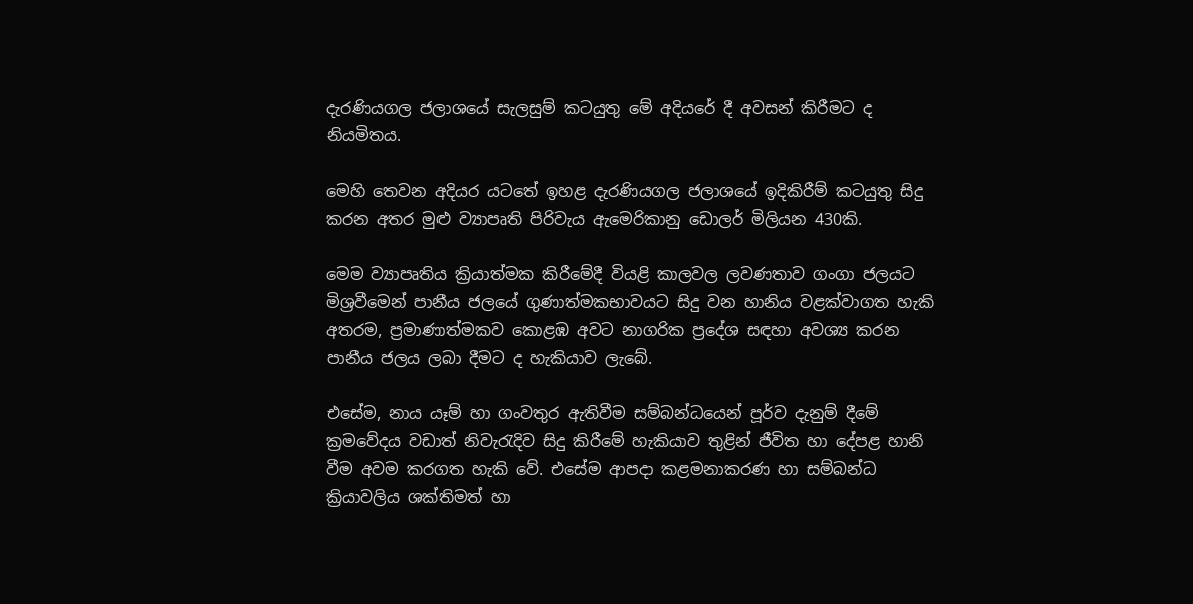දැරණියගල ජලාශයේ සැලසුම් කටයුතු මේ අදියරේ දී අවසන් කිරීමට ද නියමිතය.

මෙහි තෙවන අදියර යටතේ ඉහළ දැරණියගල ජලාශයේ ඉදිකිරීම් කටයුතු සිදු කරන අතර මුළු ව්‍යාපෘති පිරිවැය ඇමෙරිකානු ඩොලර් මිලියන 430කි.

මෙම ව්‍යාපෘතිය ක්‍රියාත්මක කිරීමේදී වියළි කාලවල ලවණතාව ගංගා ජලයට මිශ්‍රවීමෙන් පානීය ජලයේ ගුණාත්මකභාවයට සිදු වන හානිය වළක්වාගත හැකි අතරම, ප්‍රමාණාත්මකව කොළඹ අවට නාගරික ප්‍රදේශ සඳහා අවශ්‍ය කරන පානීය ජලය ලබා දීමට ද හැකියාව ලැබේ.

එසේම, නාය යෑම් හා ගංවතුර ඇතිවීම සම්බන්ධයෙන් පූර්ව දැනුම් දීමේ ක්‍රමවේදය වඩාත් නිවැරැදිව සිදු කිරීමේ හැකියාව තුළින් ජීවිත හා දේපළ හානි වීම අවම කරගත හැකි වේ. එසේම ආපදා කළමනාකරණ හා සම්බන්ධ ක්‍රියාවලිය ශක්තිමත් හා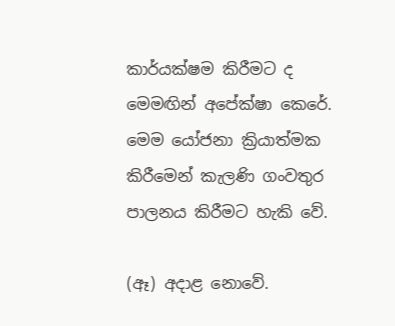කාර්යක්ෂම කිරීමට ද මෙමඟින් අපේක්ෂා කෙරේ. මෙම යෝජනා ක්‍රියාත්මක කිරීමෙන් කැලණි ගංවතුර පාලනය කිරීමට හැකි වේ.

(ඈ) අදාළ නොවේ.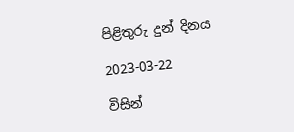පිළිතුරු දුන් දිනය

2023-03-22

විසින්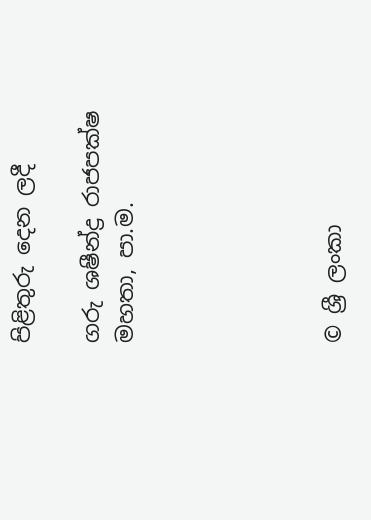පිළිතුරු දෙන ලදී

ගරු ශෂීන්ද්‍ර රාජපක්ෂ මහතා, පා.ම.





© ශ්‍රී ලංකා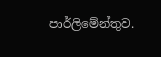පාර්ලි‌මේන්තුව.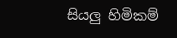සියලු හිමිකම්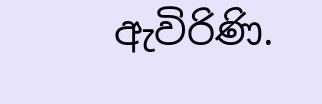ඇවිරිණි.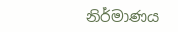නිර්මාණය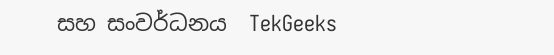සහ සංවර්ධනය  TekGeeks